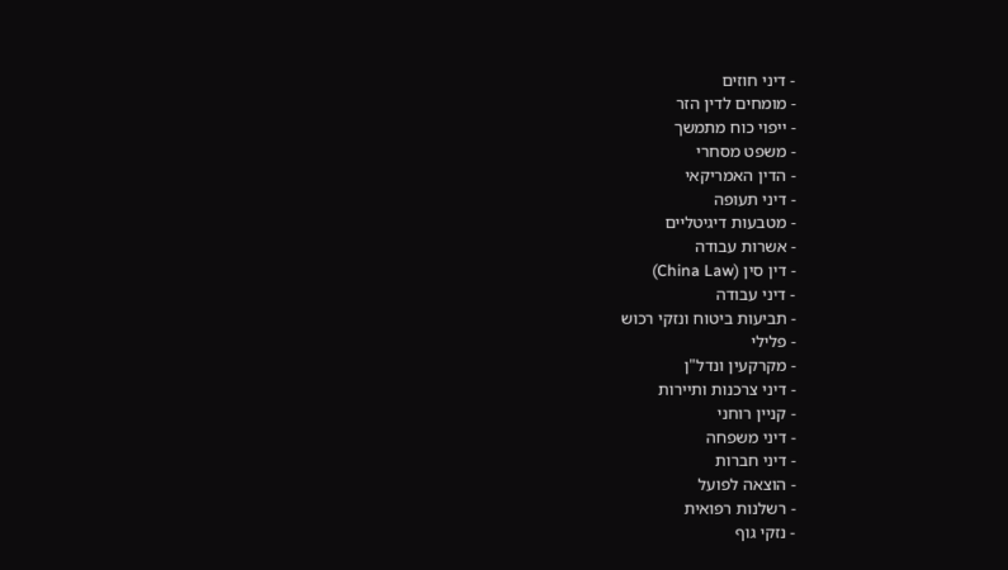- דיני חוזים
- מומחים לדין הזר
- ייפוי כוח מתמשך
- משפט מסחרי
- הדין האמריקאי
- דיני תעופה
- מטבעות דיגיטליים
- אשרות עבודה
- דין סין (China Law)
- דיני עבודה
- תביעות ביטוח ונזקי רכוש
- פלילי
- מקרקעין ונדל"ן
- דיני צרכנות ותיירות
- קניין רוחני
- דיני משפחה
- דיני חברות
- הוצאה לפועל
- רשלנות רפואית
- נזקי גוף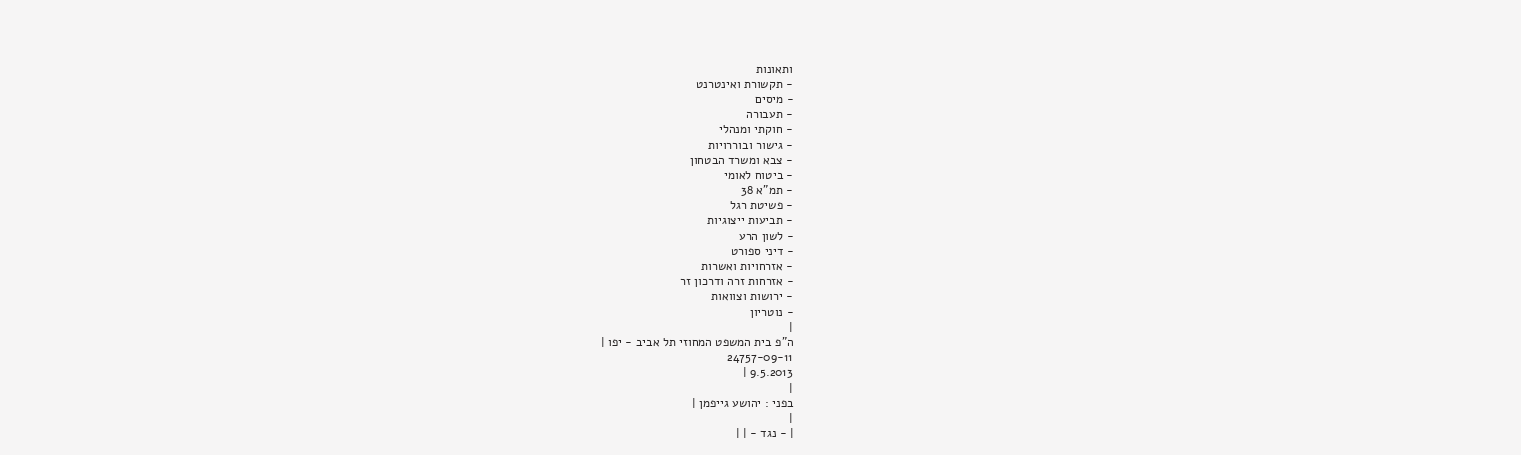ותאונות
- תקשורת ואינטרנט
- מיסים
- תעבורה
- חוקתי ומנהלי
- גישור ובוררויות
- צבא ומשרד הבטחון
- ביטוח לאומי
- תמ"א 38
- פשיטת רגל
- תביעות ייצוגיות
- לשון הרע
- דיני ספורט
- אזרחויות ואשרות
- אזרחות זרה ודרכון זר
- ירושות וצוואות
- נוטריון
|
ה"פ בית המשפט המחוזי תל אביב - יפו |
24757-09-11
9.5.2013 |
|
בפני : יהושע גייפמן |
|
| - נגד - | |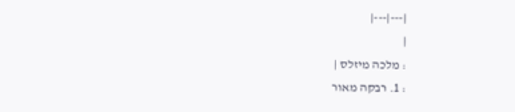|---|---|
|
: מלכה מיזלס |
: 1. רבקה מאור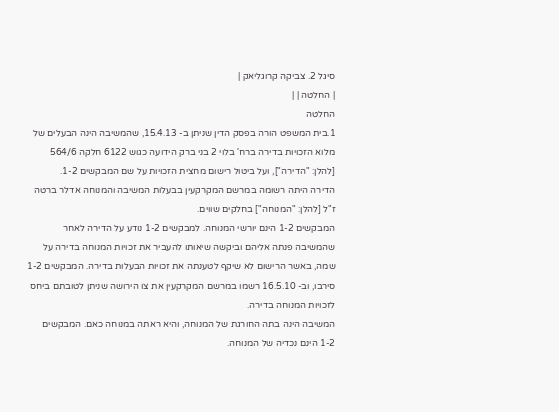סיגל 2. צביקה קרוגליאק |
| החלטה | |
החלטה
1.בית המשפט הורה בפסק הדין שניתן ב- 15.4.13, שהמשיבה הינה הבעלים של מלוא הזכויות בדירה ברח' בלוי 2 בני ברק הידועה כגוש 6122 חלקה 564/6 [להלן: "הדירה"], ועל ביטול רישום מחצית הזכויות על שם המבקשים 1-2.
הדירה היתה רשומה במרשם המקרקעין בבעלות המשיבה והמנוחה אדלר ברטה ז"ל [להלן: "המנוחה"] בחלקים שווים.
המבקשים 1-2 הינם יורשי המנוחה. למבקשים 1-2 נודע על הדירה לאחר שהמשיבה פנתה אליהם וביקשה שיאותו להעביר את זכויות המנוחה בדירה על שמה, באשר הרישום לא שיקף לטענתה את זכויות הבעלות בדירה. המבקשים 1-2 סירבו, וב- 16.5.10 רשמו במרשם המקרקעין את צו הירושה שניתן לטובתם ביחס לזכויות המנוחה בדירה.
המשיבה הינה בתה החורגת של המנוחה, והיא ראתה במנוחה כאם. המבקשים 1-2 הינם נכדיה של המנוחה.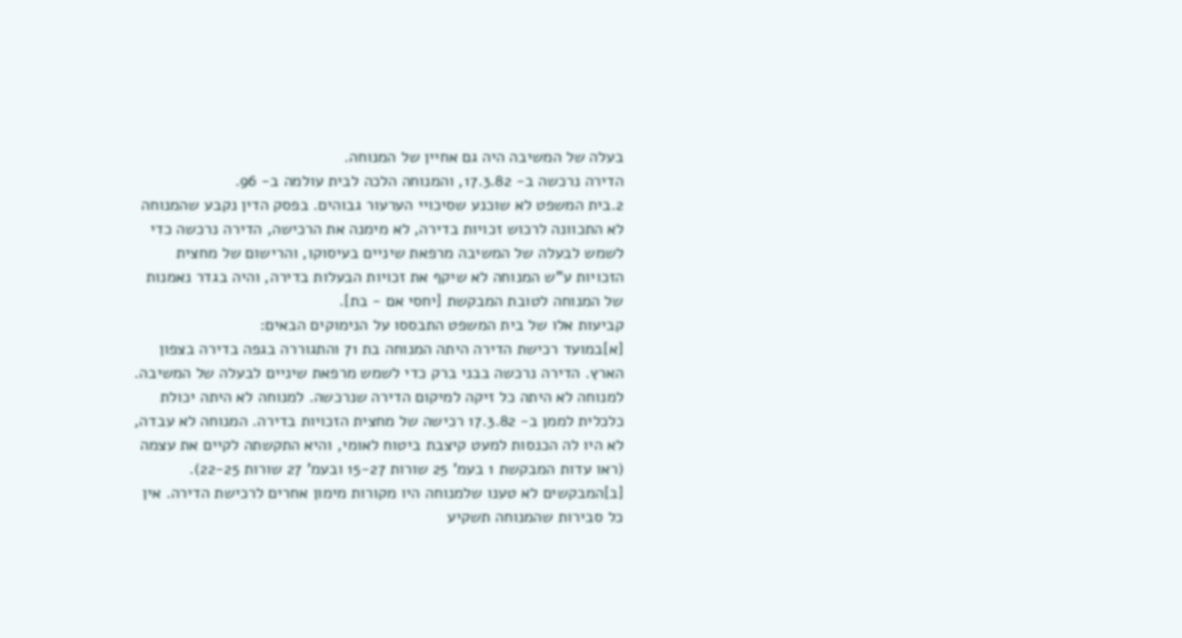בעלה של המשיבה היה גם אחיין של המנוחה.
הדירה נרכשה ב- 17.3.82, והמנוחה הלכה לבית עולמה ב- 96.
2.בית המשפט לא שוכנע שסיכויי הערעור גבוהים. בפסק הדין נקבע שהמנוחה לא התכוונה לרכוש זכויות בדירה, לא מימנה את הרכישה, הדירה נרכשה כדי לשמש לבעלה של המשיבה מרפאת שיניים בעיסוקו, והרישום של מחצית הזכויות ע"ש המנוחה לא שיקף את זכויות הבעלות בדירה, והיה בגדר נאמנות של המנוחה לטובת המבקשת [יחסי אם - בת].
קביעות אלו של בית המשפט התבססו על הנימוקים הבאים:
[א]במועד רכישת הדירה היתה המנוחה בת 71 והתגוררה בגפה בדירה בצפון הארץ. הדירה נרכשה בבני ברק כדי לשמש מרפאת שיניים לבעלה של המשיבה. למנוחה לא היתה כל זיקה למיקום הדירה שנרכשה. למנוחה לא היתה יכולת כלכלית לממן ב- 17.3.82 רכישה של מחצית הזכויות בדירה. המנוחה לא עבדה, לא היו לה הכנסות למעט קיצבת ביטוח לאומי, והיא התקשתה לקיים את עצמה (ראו עדות המבקשת 1 בעמ' 25 שורות 15-27 ובעמ' 27 שורות 22-25).
[ב]המבקשים לא טענו שלמנוחה היו מקורות מימון אחרים לרכישת הדירה. אין כל סבירות שהמנוחה תשקיע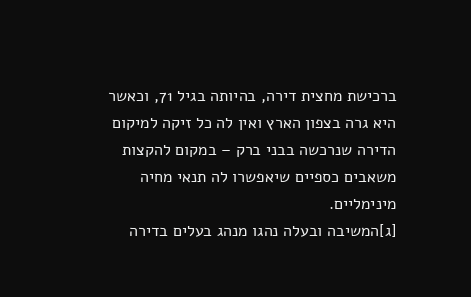ברכישת מחצית דירה, בהיותה בגיל 71, וכאשר היא גרה בצפון הארץ ואין לה כל זיקה למיקום הדירה שנרכשה בבני ברק – במקום להקצות משאבים כספיים שיאפשרו לה תנאי מחיה מינימליים.
[ג]המשיבה ובעלה נהגו מנהג בעלים בדירה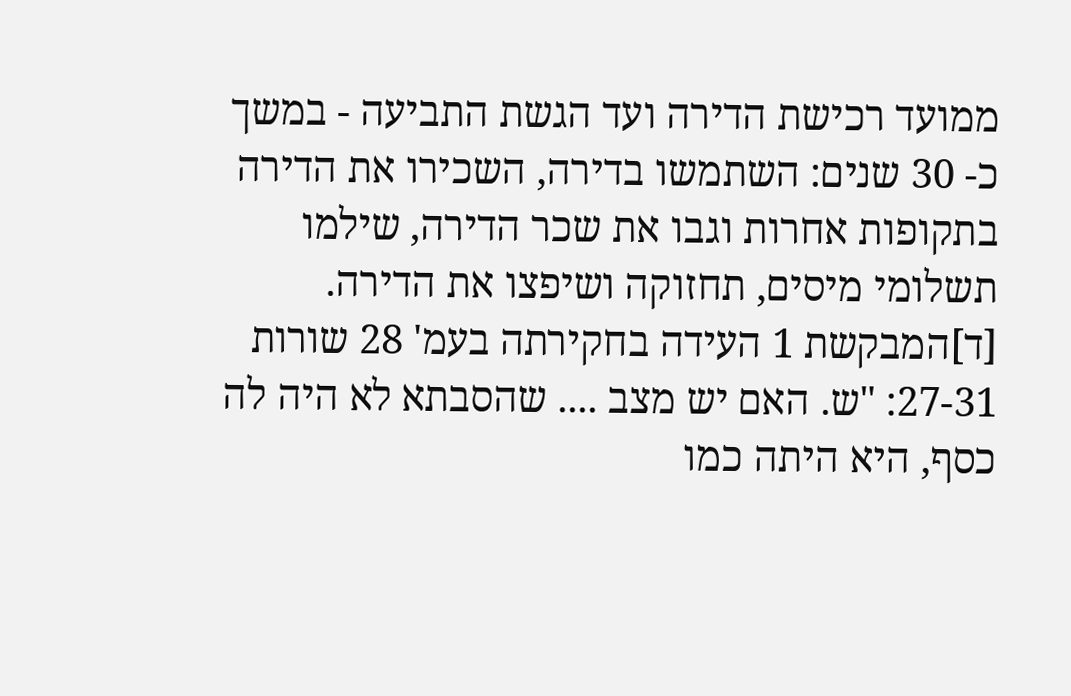ממועד רכישת הדירה ועד הגשת התביעה - במשך כ- 30 שנים: השתמשו בדירה, השכירו את הדירה בתקופות אחרות וגבו את שכר הדירה, שילמו תשלומי מיסים, תחזוקה ושיפצו את הדירה.
[ד]המבקשת 1 העידה בחקירתה בעמ' 28 שורות 27-31: "ש. האם יש מצב .... שהסבתא לא היה לה כסף, היא היתה כמו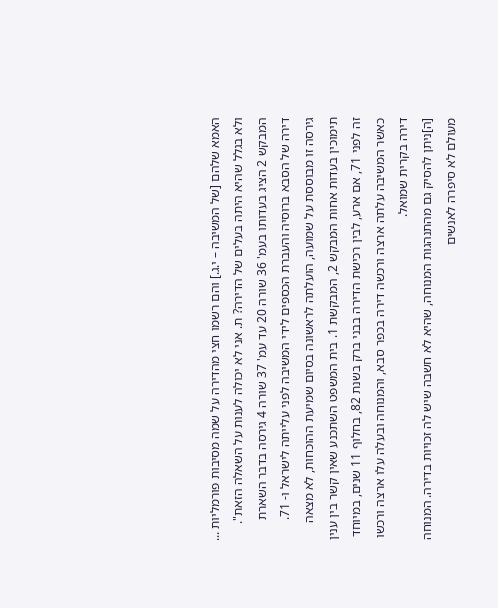האמא שלהם [של המשיבה – י.ג.] והם רשמו חצי מהדירה על שמה מסיבות פורמליות ... ולא בגלל שהיא היתה בעלים של הדירה? ת. אני לא יכולה לענות על השאלה הזאת".
המבקש 2 הציג בעדותו בעמ' 36 שורה 20 עד עמ' 37 שורה 4 גירסה בדבר השארת דירה של הסבא ברוסיה והעברת הכספים לידי המשיבה לפני עלייתה לישראל ו- 71. גירסה זו מבוססת על שמועה, הועלתה לראשונה בסיום שמיעת ההוכחות, לא מצאה תימוכין בעדות אחות המבקש 2, המבקשת 1. בית המשפט השתכנע שאין קשר בין ענין זה לפני 71, אם ארע, לבין רכישת הדירה בבני ברק בשנת 82, בחלוף 11 שנים, במיוחד כאשר המשיבה עלתה ארצה ורכשה דירה בכפר סבא, והמנוחה ובעלה עלו ארצה ורכשו דירה בקרית שמואל.
[ה]ניתן להסיק גם מהתנהגות המנוחה, שהיא לא חשבה שיש לה זכויות בדירה. המנוחה מעולם לא סיפרה לאנשים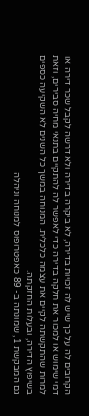הקרובים לה על כך שיש לה זכויות בדירה, לא ביקרה בדירה ולא דרשה לקבל שכר דירה או דמי שימוש או למכור את חלקה בדירה כדי לאפשר לה להתקיים בתנאי מחיה סבירים, וזאת למרות שהתקשתה לקיים את עצמה כלכלית. המנוחה במשך כל השנים לא השקיעה כספים בשיפוץ הדירה, ובעלות החזקתה.
גם המבקשת 1, שמונתה ב- 89 כאפטרופוס למנוחה וניהלה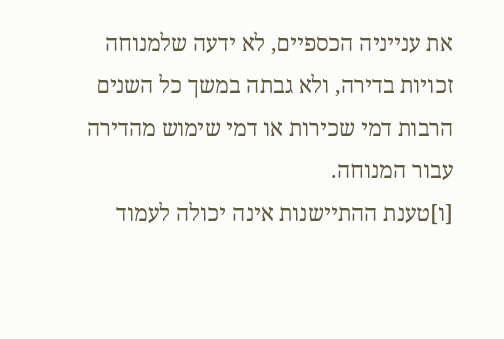את ענייניה הכספיים, לא ידעה שלמנוחה זכויות בדירה, ולא גבתה במשך כל השנים הרבות דמי שכירות או דמי שימוש מהדירה עבור המנוחה.
[ו]טענת ההתיישנות אינה יכולה לעמוד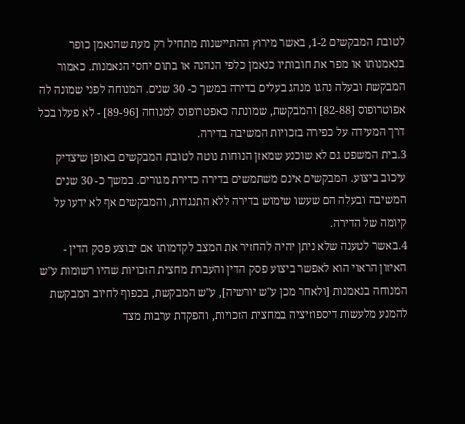לטובת המבקשים 1-2, באשר מירוץ ההתיישנות מתחיל רק מעת שהנאמן כופר בנאמנותו או מפר את חובותיו כנאמן כלפי הנהנה או בתום יחסי הנאמנות. כאמור המבקשת ובעלה נהגו מנהג בעלים בדירה במשך כ- 30 שנים. המנוחה לפני שמונה לה אפוטרופוס [82-88] והמבקשת, שמונתה כאפטרופוס למנוחה [89-96] - לא פעלו בכל דרך המעידה על כפירה בזכויות המשיבה בדירה.
3.בית המשפט גם לא שוכנע שמאזן הנוחות נוטה לטובת המבקשים באופן שיצדיק עיכוב ביצוע. המבקשים אינם משתמשים בדירה כדירת מגורים. במשך כ- 30 שנים המשיבה ובעלה הם שעשו שימוש בדירה ללא התנגדות, והמבקשים אף לא ידעו על קיומה של הדירה.
4.באשר לטענה שלא ניתן יהיה להחזיר את המצב לקדמותו אם יבוצע פסק הדין - האיזון הראוי הוא לאפשר ביצוע פסק הדין והעברת מחצית הזכויות שהיו רשומות ע"ש המנוחה בנאמנות [ולאחר מכן ע"ש יורשיה], ע"ש המבקשת, בכפוף לחיוב המבקשת להמנע מלעשות דיספוזיציה במחצית הזכויות, והפקדת ערבות מצד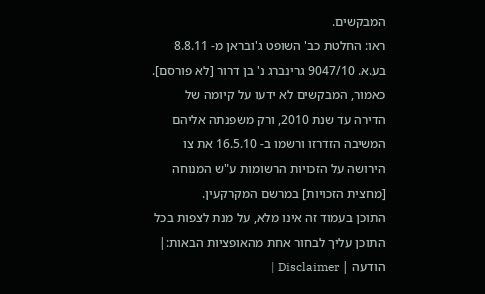המבקשים.
ראו: החלטת כב' השופט ג'ובראן מ- 8.8.11 בע.א. 9047/10 גרינברג נ' בן דרור [לא פורסם].
כאמור, המבקשים לא ידעו על קיומה של הדירה עד שנת 2010, ורק משפנתה אליהם המשיבה הזדרזו ורשמו ב- 16.5.10 את צו הירושה על הזכויות הרשומות ע"ש המנוחה [מחצית הזכויות] במרשם המקרקעין.
התוכן בעמוד זה אינו מלא, על מנת לצפות בכל התוכן עליך לבחור אחת מהאופציות הבאות:| הודעה | Disclaimer |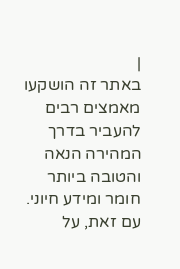|
באתר זה הושקעו מאמצים רבים להעביר בדרך המהירה הנאה והטובה ביותר חומר ומידע חיוני. עם זאת, על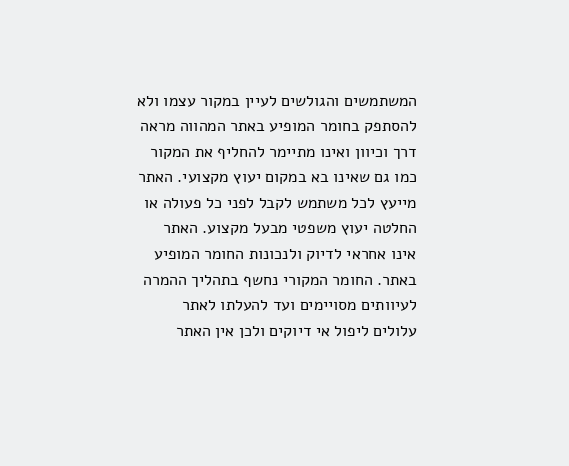המשתמשים והגולשים לעיין במקור עצמו ולא להסתפק בחומר המופיע באתר המהווה מראה דרך וכיוון ואינו מתיימר להחליף את המקור כמו גם שאינו בא במקום יעוץ מקצועי. האתר מייעץ לכל משתמש לקבל לפני כל פעולה או החלטה יעוץ משפטי מבעל מקצוע. האתר אינו אחראי לדיוק ולנכונות החומר המופיע באתר. החומר המקורי נחשף בתהליך ההמרה לעיוותים מסויימים ועד להעלתו לאתר עלולים ליפול אי דיוקים ולכן אין האתר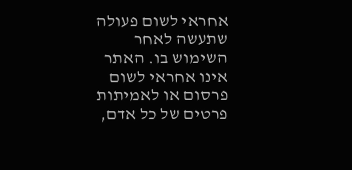אחראי לשום פעולה שתעשה לאחר השימוש בו. האתר אינו אחראי לשום פרסום או לאמיתות פרטים של כל אדם,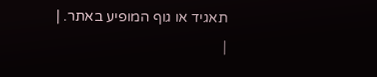תאגיד או גוף המופיע באתר. |
|